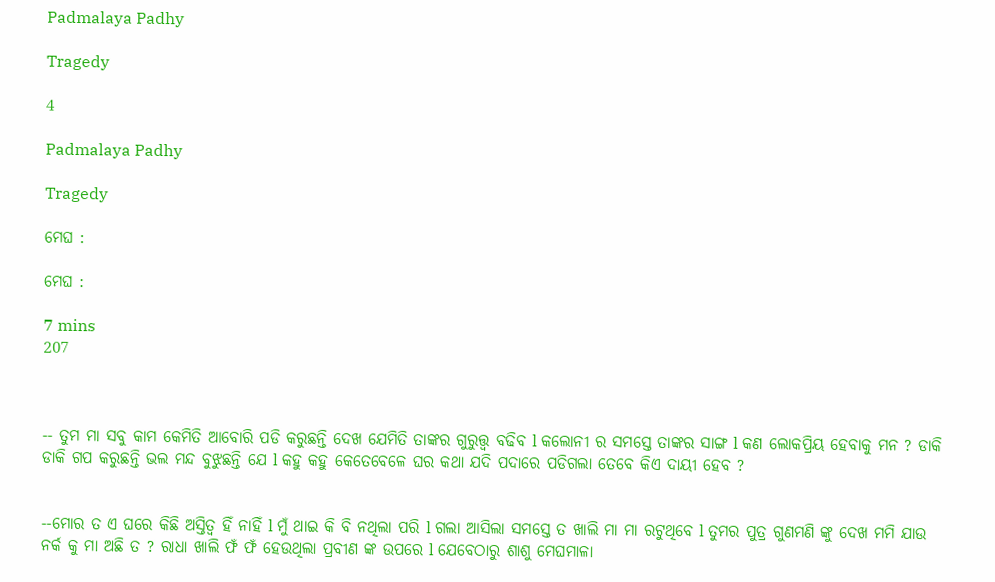Padmalaya Padhy

Tragedy

4

Padmalaya Padhy

Tragedy

ମେଘ :

ମେଘ :

7 mins
207



-- ତୁମ ମା ସବୁ କାମ କେମିତି ଆବୋରି ପଡି କରୁଛନ୍ତି ଦେଖ ଯେମିତି ତାଙ୍କର ଗୁରୁତ୍ତ୍ଵ ବଢିବ l କଲୋନୀ ର ସମସ୍ତେ ତାଙ୍କର ସାଙ୍ଗ l କଣ ଲୋକପ୍ରିୟ ହେବାକୁ ମନ ? ଡାକି ଡାକି ଗପ କରୁଛନ୍ତି ଭଲ ମନ୍ଦ ବୁଝୁଛନ୍ତି ଯେ l କହୁ କହୁ କେତେବେଳେ ଘର କଥା ଯଦି ପଦାରେ ପଡିଗଲା ତେବେ କିଏ ଦାୟୀ ହେବ ?


--ମୋର ତ ଏ ଘରେ କିଛି ଅସ୍ତିତ୍ବ ହିଁ ନାହିଁ l ମୁଁ ଥାଇ କି ବି ନଥିଲା ପରି l ଗଲା ଆସିଲା ସମସ୍ତେ ତ ଖାଲି ମା ମା ରଟୁଥିବେ l ତୁମର ପୁତ୍ର ଗୁଣମଣି ଙ୍କୁ ଦେଖ ମମି ଯାଉ ନର୍କ କୁ ମା ଅଛି ତ ? ରାଧା ଖାଲି ଫଁ ଫଁ ହେଉଥିଲା ପ୍ରବୀଣ ଙ୍କ ଉପରେ l ଯେବେଠାରୁ ଶାଶୁ ମେଘମାଳା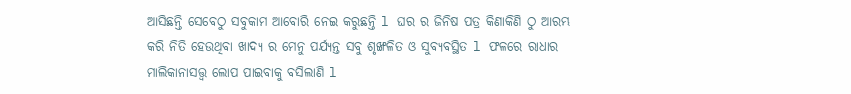ଆସିଛନ୍ତି ସେବେଠୁ ସବୁକାମ ଆବୋରି ନେଇ କରୁଛନ୍ତି l ଘର ର ଜିନିଷ ପତ୍ର କିଣାକିଣି ଠୁ ଆରମ୍ଭ କରି ନିତି ହେଉଥିବା ଖାଦ୍ୟ ର ମେନୁ ପର୍ଯ୍ୟନ୍ତ ସବୁ ଶୃଙ୍ଖଳିତ ଓ ସୁବ୍ୟବସ୍ଥିତ l ଫଳରେ ରାଧାର ମାଲିକାନାସତ୍ତ୍ୱ ଲୋପ ପାଇବାକୁ ବସିଲାଣି l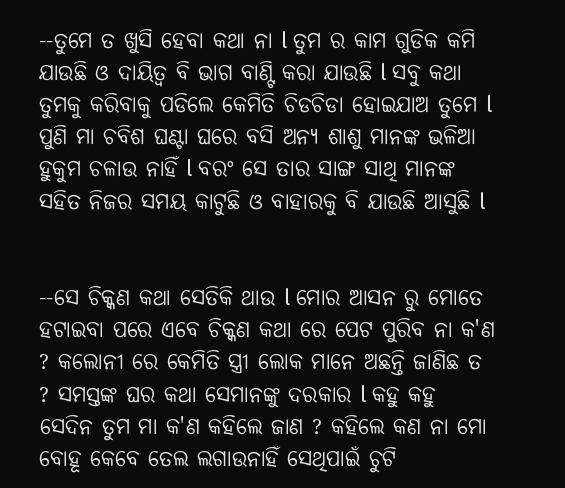--ତୁମେ ତ ଖୁସି ହେବା କଥା ନା l ତୁମ ର କାମ ଗୁଡିକ କମି ଯାଉଛି ଓ ଦାୟିତ୍ୱ ବି ଭାଗ ବାଣ୍ଟି କରା ଯାଉଛି l ସବୁ କଥା ତୁମକୁ କରିବାକୁ ପଡିଲେ କେମିତି ଚିଡଚିଡା ହୋଇଯାଅ ତୁମେ l ପୁଣି ମା ଚବିଶ ଘଣ୍ଟା ଘରେ ବସି ଅନ୍ୟ ଶାଶୁ ମାନଙ୍କ ଭଳିଆ ହୁକୁମ ଚଳାଉ ନାହିଁ l ବରଂ ସେ ତାର ସାଙ୍ଗ ସାଥି ମାନଙ୍କ ସହିତ ନିଜର ସମୟ କାଟୁଛି ଓ ବାହାରକୁ ବି ଯାଉଛି ଆସୁଛି l


--ସେ ଚିକ୍କଣ କଥା ସେତିକି ଥାଉ l ମୋର ଆସନ ରୁ ମୋତେ ହଟାଇବା ପରେ ଏବେ ଚିକ୍କଣ କଥା ରେ ପେଟ ପୁରିବ ନା କ'ଣ ? କଲୋନୀ ରେ କେମିତି ସ୍ତ୍ରୀ ଲୋକ ମାନେ ଅଛନ୍ତି ଜାଣିଛ ତ ? ସମସ୍ତଙ୍କ ଘର କଥା ସେମାନଙ୍କୁ ଦରକାର l କହୁ କହୁ ସେଦିନ ତୁମ ମା କ'ଣ କହିଲେ ଜାଣ ? କହିଲେ କଣ ନା ମୋ ବୋହୂ କେବେ ତେଲ ଲଗାଉନାହିଁ ସେଥିପାଇଁ ଚୁଟି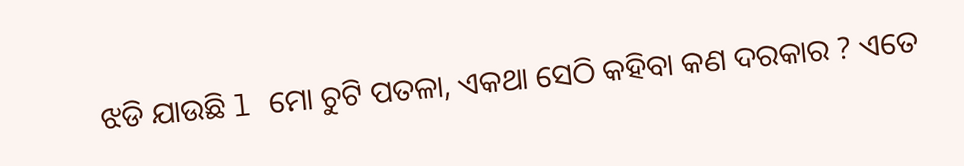ଝଡି ଯାଉଛି l ମୋ ଚୁଟି ପତଳା, ଏକଥା ସେଠି କହିବା କଣ ଦରକାର ? ଏତେ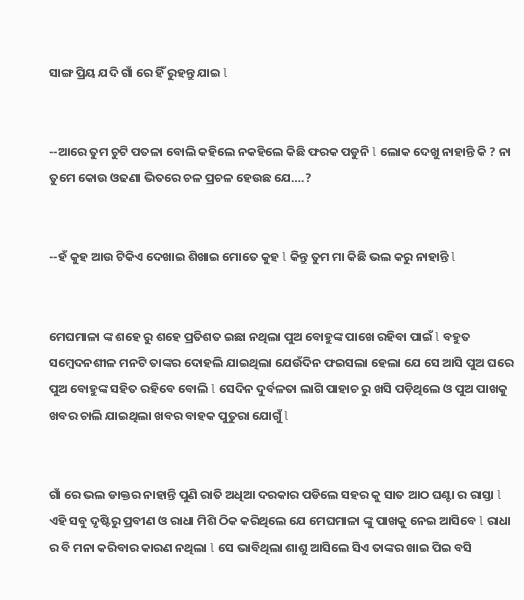ସାଙ୍ଗ ପ୍ରିୟ ଯଦି ଗାଁ ରେ ହିଁ ରୁହନ୍ତୁ ଯାଇ l


--ଆରେ ତୁମ ଚୁଟି ପତଳା ବୋଲି କହିଲେ ନକହିଲେ କିଛି ଫରକ ପଡୁନି l ଲୋକ ଦେଖୁ ନାହାନ୍ତି କି ? ନା ତୁମେ କୋଉ ଓଢଣା ଭିତରେ ଚଳ ପ୍ରଚଳ ହେଉଛ ଯେ….?


--ହଁ କୁହ ଆଉ ଟିକିଏ ଦେଖାଇ ଶିଖାଇ ମୋତେ କୁହ l କିନ୍ତୁ ତୁମ ମା କିଛି ଭଲ କରୁ ନାହାନ୍ତି l


ମେଘମାଳା ଙ୍କ ଶହେ ରୁ ଶହେ ପ୍ରତିଶତ ଇଛା ନଥିଲା ପୁଅ ବୋହୁଙ୍କ ପାଖେ ରହିବା ପାଇଁ l ବହୁତ ସମ୍ବେଦନଶୀଳ ମନଟି ତାଙ୍କର ଦୋହଲି ଯାଇଥିଲା ଯେଉଁଦିନ ଫଇସଲା ହେଲା ଯେ ସେ ଆସି ପୁଅ ଘରେ ପୁଅ ବୋହୁଙ୍କ ସହିତ ରହିବେ ବୋଲି l ସେଦିନ ଦୁର୍ବଳତା ଲାଗି ପାହାଚ ରୁ ଖସି ପଡ଼ିଥିଲେ ଓ ପୁଅ ପାଖକୁ ଖବର ଚାଲି ଯାଇଥିଲା ଖବର ବାହକ ପୁତୁରା ଯୋଗୁଁ l


ଗାଁ ରେ ଭଲ ଡାକ୍ତର ନାହାନ୍ତି ପୁଣି ରାତି ଅଧିଆ ଦରକାର ପଡିଲେ ସହର କୁ ସାତ ଆଠ ଘଣ୍ଟା ର ରାସ୍ତା l ଏହି ସବୁ ଦୃଷ୍ଟିରୁ ପ୍ରବୀଣ ଓ ରାଧା ମିଶି ଠିକ କରିଥିଲେ ଯେ ମେଘମାଳା ଙ୍କୁ ପାଖକୁ ନେଇ ଆସିବେ l ରାଧା ର ବି ମନା କରିବାର କାରଣ ନଥିଲା l ସେ ଭାବିଥିଲା ଶାଶୁ ଆସିଲେ ସିଏ ତାଙ୍କର ଖାଇ ପିଇ ବସି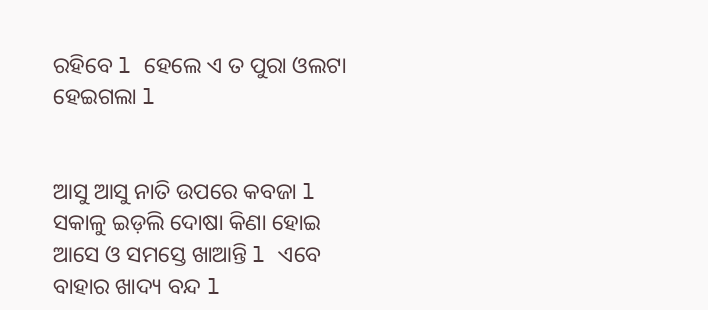ରହିବେ l ହେଲେ ଏ ତ ପୁରା ଓଲଟା ହେଇଗଲା l


ଆସୁ ଆସୁ ନାତି ଉପରେ କବଜା l ସକାଳୁ ଇଡ଼ଲି ଦୋଷା କିଣା ହୋଇ ଆସେ ଓ ସମସ୍ତେ ଖାଆନ୍ତି l ଏବେ ବାହାର ଖାଦ୍ୟ ବନ୍ଦ l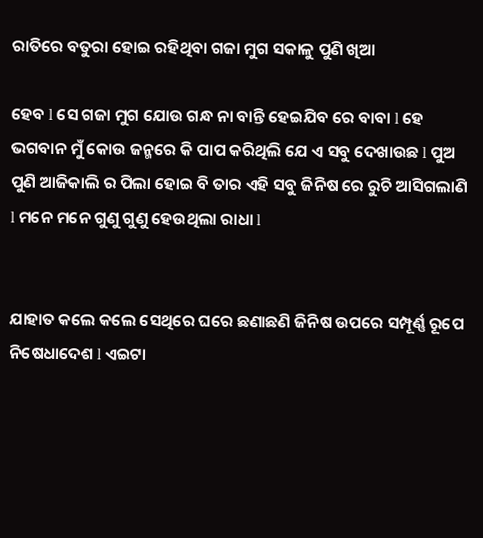ରାତିରେ ବତୁରା ହୋଇ ରହିଥିବା ଗଜା ମୁଗ ସକାଳୁ ପୁଣି ଖିଆ

ହେବ l ସେ ଗଜା ମୁଗ ଯୋଉ ଗନ୍ଧ ନା ବାନ୍ତି ହେଇଯିବ ରେ ବାବା l ହେ ଭଗବାନ ମୁଁ କୋଉ ଜନ୍ମରେ କି ପାପ କରିଥିଲି ଯେ ଏ ସବୁ ଦେଖାଉଛ l ପୁଅ ପୁଣି ଆଜିକାଲି ର ପିଲା ହୋଇ ବି ତାର ଏହି ସବୁ ଜିନିଷ ରେ ରୁଚି ଆସିଗଲାଣି l ମନେ ମନେ ଗୁଣୁ ଗୁଣୁ ହେଉଥିଲା ରାଧା l


ଯାହାତ କଲେ କଲେ ସେଥିରେ ଘରେ ଛଣାଛଣି ଜିନିଷ ଉପରେ ସମ୍ପୂର୍ଣ୍ଣ ରୂପେ ନିଷେଧାଦେଶ l ଏଇଟା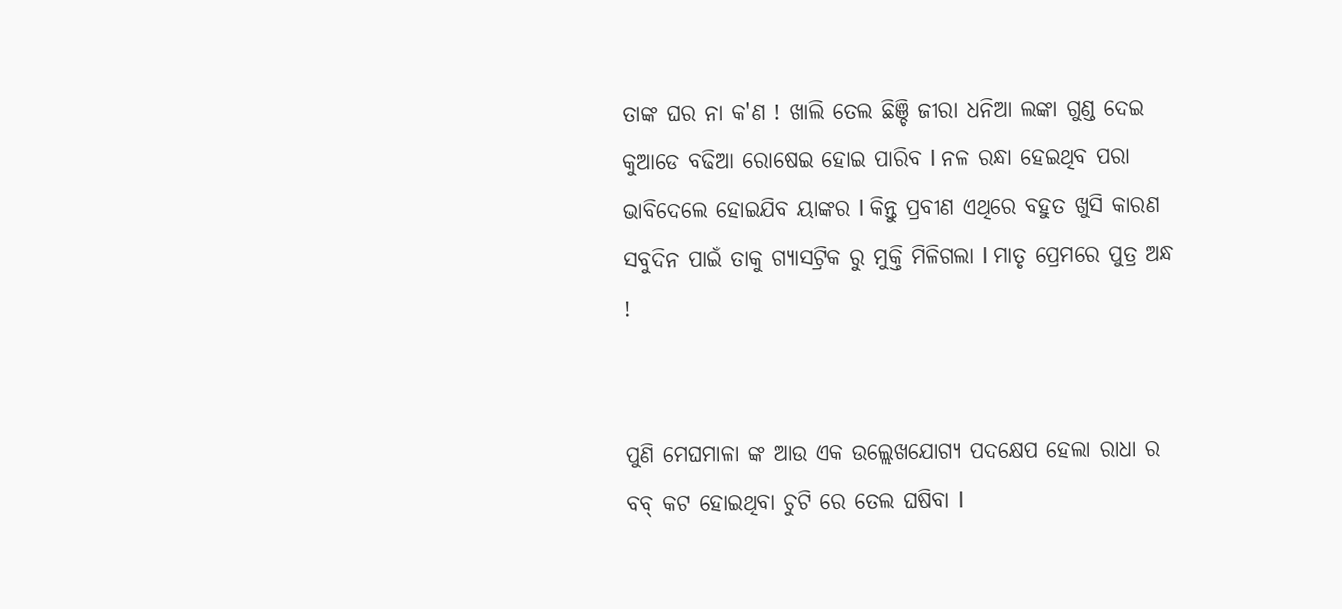ତାଙ୍କ ଘର ନା କ'ଣ ! ଖାଲି ତେଲ ଛିଞ୍ଚି ଜୀରା ଧନିଆ ଲଙ୍କା ଗୁଣ୍ଡ ଦେଇ କୁଆଡେ ବଢିଆ ରୋଷେଇ ହୋଇ ପାରିବ l ନଳ ରନ୍ଧା ହେଇଥିବ ପରା ଭାବିଦେଲେ ହୋଇଯିବ ୟାଙ୍କର l କିନ୍ତୁ ପ୍ରବୀଣ ଏଥିରେ ବହୁତ ଖୁସି କାରଣ ସବୁଦିନ ପାଇଁ ତାକୁ ଗ୍ୟାସଟ୍ରିକ ରୁ ମୁକ୍ତି ମିଳିଗଲା l ମାତୃ ପ୍ରେମରେ ପୁତ୍ର ଅନ୍ଧ !


ପୁଣି ମେଘମାଳା ଙ୍କ ଆଉ ଏକ ଉଲ୍ଲେଖଯୋଗ୍ୟ ପଦକ୍ଷେପ ହେଲା ରାଧା ର ବବ୍ କଟ ହୋଇଥିବା ଚୁଟି ରେ ତେଲ ଘଷିବା l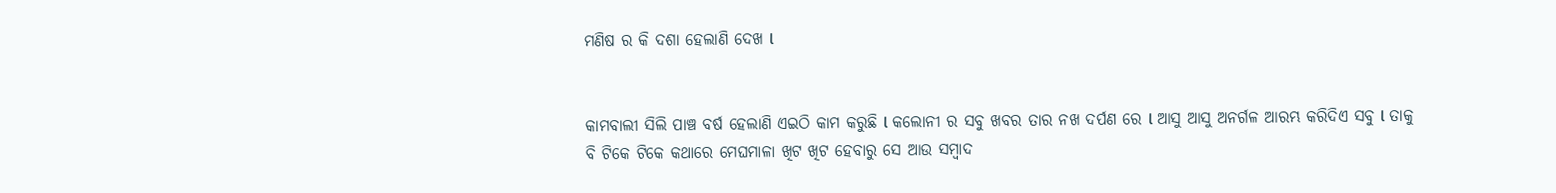ମଣିଷ ର କି ଦଶା ହେଲାଣି ଦେଖ l


କାମବାଲୀ ସିଲି ପାଞ୍ଚ ବର୍ଷ ହେଲାଣି ଏଇଠି କାମ କରୁଛି l କଲୋନୀ ର ସବୁ ଖବର ତାର ନଖ ଦର୍ପଣ ରେ l ଆସୁ ଆସୁ ଅନର୍ଗଳ ଆରମ୍ଭ କରିଦିଏ ସବୁ l ତାକୁ ବି ଟିକେ ଟିକେ କଥାରେ ମେଘମାଳା ଖିଟ ଖିଟ ହେବାରୁ ସେ ଆଉ ସମ୍ବାଦ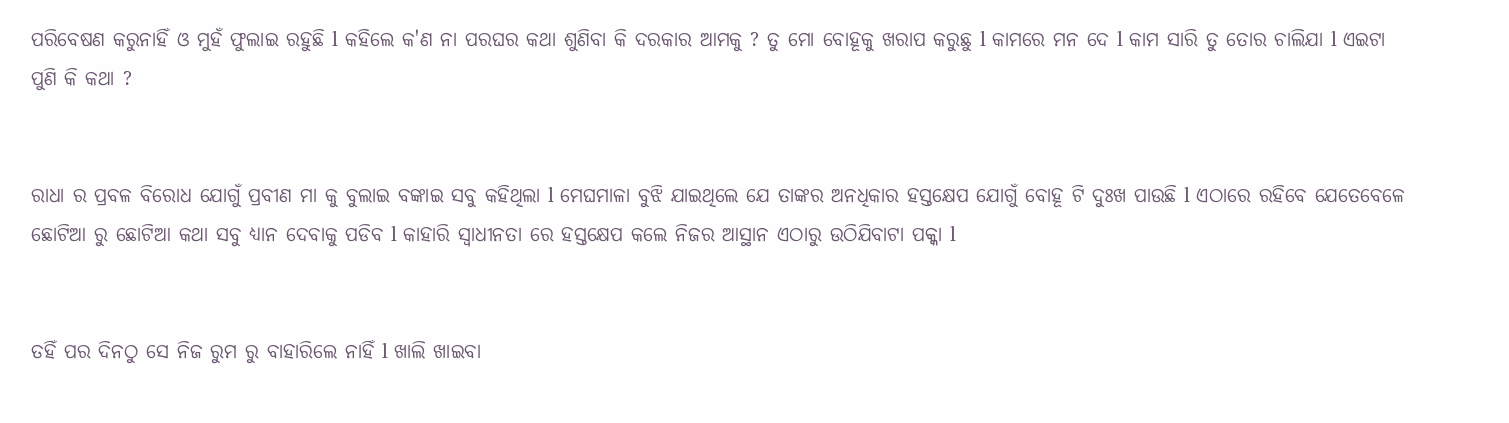ପରିବେଷଣ କରୁନାହିଁ ଓ ମୁହଁ ଫୁଲାଇ ରହୁଛି l କହିଲେ କ'ଣ ନା ପରଘର କଥା ଶୁଣିବା କି ଦରକାର ଆମକୁ ? ତୁ ମୋ ବୋହୂକୁ ଖରାପ କରୁଛୁ l କାମରେ ମନ ଦେ l କାମ ସାରି ତୁ ତୋର ଚାଲିଯା l ଏଇଟା ପୁଣି କି କଥା ?


ରାଧା ର ପ୍ରବଳ ବିରୋଧ ଯୋଗୁଁ ପ୍ରବୀଣ ମା କୁ ବୁଲାଇ ବଙ୍କାଇ ସବୁ କହିଥିଲା l ମେଘମାଳା ବୁଝି ଯାଇଥିଲେ ଯେ ତାଙ୍କର ଅନଧିକାର ହସ୍ତକ୍ଷେପ ଯୋଗୁଁ ବୋହୂ ଟି ଦୁଃଖ ପାଉଛି l ଏଠାରେ ରହିବେ ଯେତେବେଳେ ଛୋଟିଆ ରୁ ଛୋଟିଆ କଥା ସବୁ ଧ୍ୟାନ ଦେବାକୁ ପଡିବ l କାହାରି ସ୍ୱାଧୀନତା ରେ ହସ୍ତକ୍ଷେପ କଲେ ନିଜର ଆସ୍ଥାନ ଏଠାରୁ ଉଠିଯିବାଟା ପକ୍କା l


ତହିଁ ପର ଦିନଠୁ ସେ ନିଜ ରୁମ ରୁ ବାହାରିଲେ ନାହିଁ l ଖାଲି ଖାଇବା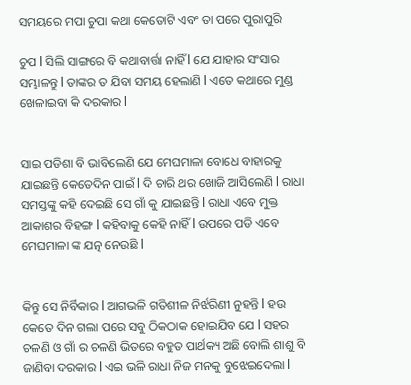ସମୟରେ ମପା ଚୁପା କଥା କେତୋଟି ଏବଂ ତା ପରେ ପୁରାପୁରି

ଚୁପ l ସିଲି ସାଙ୍ଗରେ ବି କଥାବାର୍ତ୍ତା ନାହିଁ l ଯେ ଯାହାର ସଂସାର ସମ୍ଭାଳନ୍ତୁ l ତାଙ୍କର ତ ଯିବା ସମୟ ହେଲାଣି l ଏତେ କଥାରେ ମୁଣ୍ଡ ଖେଳାଇବା କି ଦରକାର l


ସାଇ ପଡିଶା ବି ଭାବିଲେଣି ଯେ ମେଘମାଳା ବୋଧେ ବାହାରକୁ ଯାଇଛନ୍ତି କେତେଦିନ ପାଇଁ l ଦି ଚାରି ଥର ଖୋଜି ଆସିଲେଣି l ରାଧା ସମସ୍ତଙ୍କୁ କହି ଦେଇଛି ସେ ଗାଁ କୁ ଯାଇଛନ୍ତି l ରାଧା ଏବେ ମୁକ୍ତ ଆକାଶର ବିହଙ୍ଗ l କହିବାକୁ କେହି ନାହିଁ l ଉପରେ ପଡି ଏବେ ମେଘମାଳା ଙ୍କ ଯତ୍ନ ନେଉଛି l


କିନ୍ତୁ ସେ ନିର୍ବିକାର l ଆଗଭଳି ଗତିଶୀଳ ନିର୍ଝରିଣୀ ନୁହନ୍ତି l ହଉ କେତେ ଦିନ ଗଲା ପରେ ସବୁ ଠିକଠାକ ହୋଇଯିବ ଯେ l ସହର ଚଳଣି ଓ ଗାଁ ର ଚଳଣି ଭିତରେ ବହୁତ ପାର୍ଥକ୍ୟ ଅଛି ବୋଲି ଶାଶୁ ବି ଜାଣିବା ଦରକାର l ଏଇ ଭଳି ରାଧା ନିଜ ମନକୁ ବୁଝେଇଦେଲା l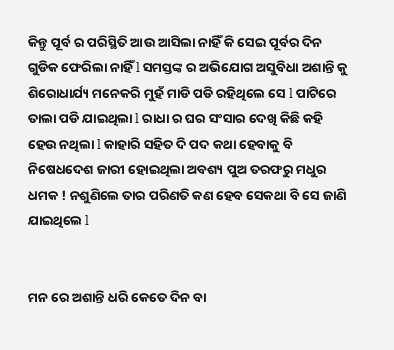କିନ୍ତୁ ପୂର୍ବ ର ପରିସ୍ଥିତି ଆଉ ଆସିଲା ନାହିଁ କି ସେଇ ପୂର୍ବର ଦିନ ଗୁଡିକ ଫେରିଲା ନାହିଁ l ସମସ୍ତଙ୍କ ର ଅଭିଯୋଗ ଅସୁବିଧା ଅଶାନ୍ତି କୁ ଶିରୋଧାର୍ଯ୍ୟ ମନେକରି ମୁହଁ ମାଡି ପଡି ରହିଥିଲେ ସେ l ପାଟିରେ ତାଲା ପଡି ଯାଇଥିଲା l ରାଧା ର ଘର ସଂସାର ଦେଖି କିଛି କହି ହେଉ ନଥିଲା l କାହାରି ସହିତ ଦି ପଦ କଥା ହେବାକୁ ବି ନିଷେଧଦେଶ ଜାରୀ ହୋଇଥିଲା ଅବଶ୍ୟ ପୁଅ ତରଫରୁ ମଧୁର ଧମକ ! ନଶୁଣିଲେ ତାର ପରିଣତି କଣ ହେବ ସେକଥା ବି ସେ ଜାଣି ଯାଇଥିଲେ l


ମନ ରେ ଅଶାନ୍ତି ଧରି କେତେ ଦିନ ବା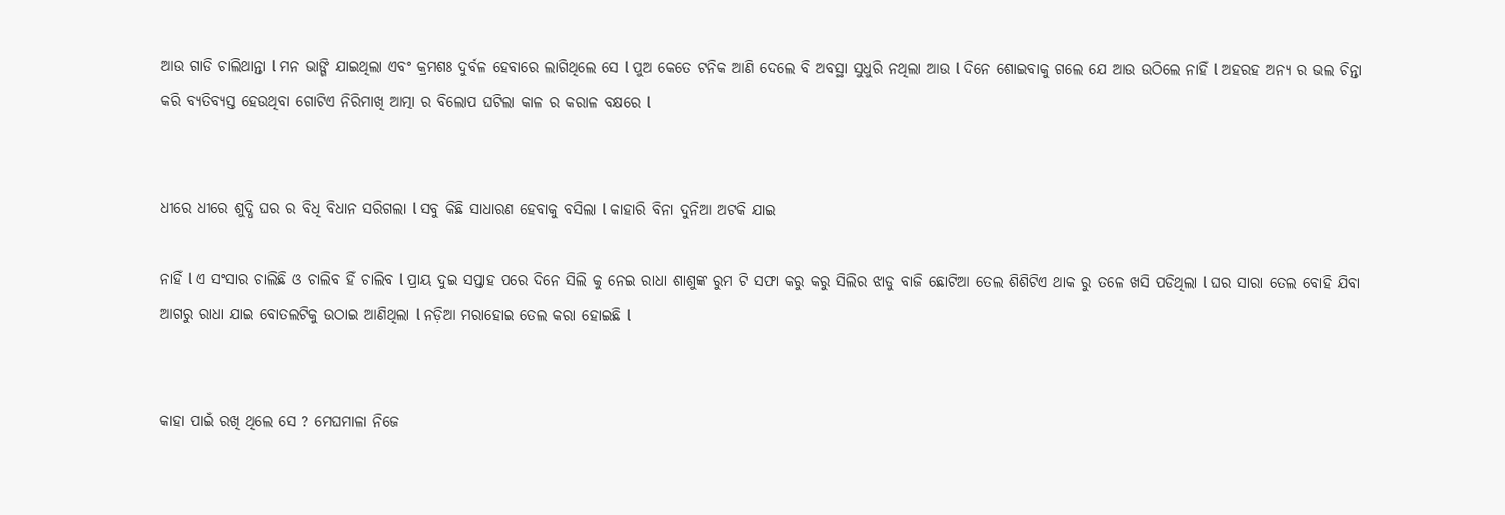ଆଉ ଗାଡି ଚାଲିଥାନ୍ତା l ମନ ଭାଙ୍ଗି ଯାଇଥିଲା ଏବଂ କ୍ରମଶଃ ଦୁର୍ବଳ ହେବାରେ ଲାଗିଥିଲେ ସେ l ପୁଅ କେତେ ଟନିକ ଆଣି ଦେଲେ ବି ଅବସ୍ଥା ସୁଧୁରି ନଥିଲା ଆଉ l ଦିନେ ଶୋଇବାକୁ ଗଲେ ଯେ ଆଉ ଉଠିଲେ ନାହିଁ l ଅହରହ ଅନ୍ୟ ର ଭଲ ଚିନ୍ତା କରି ବ୍ୟତିବ୍ୟସ୍ତ ହେଉଥିବା ଗୋଟିଏ ନିରିମାଖି ଆତ୍ମା ର ବିଲୋପ ଘଟିଲା କାଳ ର କରାଳ ବକ୍ଷରେ l


ଧୀରେ ଧୀରେ ଶୁଦ୍ଧି ଘର ର ବିଧି ବିଧାନ ସରିଗଲା l ସବୁ କିଛି ସାଧାରଣ ହେବାକୁ ବସିଲା l କାହାରି ବିନା ଦୁନିଆ ଅଟକି ଯାଇ

ନାହିଁ l ଏ ସଂସାର ଚାଲିଛି ଓ ଚାଲିବ ହିଁ ଚାଲିବ l ପ୍ରାୟ ଦୁଇ ସପ୍ତାହ ପରେ ଦିନେ ସିଲି କୁ ନେଇ ରାଧା ଶାଶୁଙ୍କ ରୁମ ଟି ସଫା କରୁ କରୁ ସିଲିର ଝାଡୁ ବାଜି ଛୋଟିଆ ତେଲ ଶିଶିଟିଏ ଥାକ ରୁ ତଳେ ଖସି ପଡିଥିଲା l ଘର ସାରା ତେଲ ବୋହି ଯିବା ଆଗରୁ ରାଧା ଯାଇ ବୋତଲଟିକୁ ଉଠାଇ ଆଣିଥିଲା l ନଡ଼ିଆ ମରାହୋଇ ତେଲ କରା ହୋଇଛି l


କାହା ପାଇଁ ରଖି ଥିଲେ ସେ ? ମେଘମାଳା ନିଜେ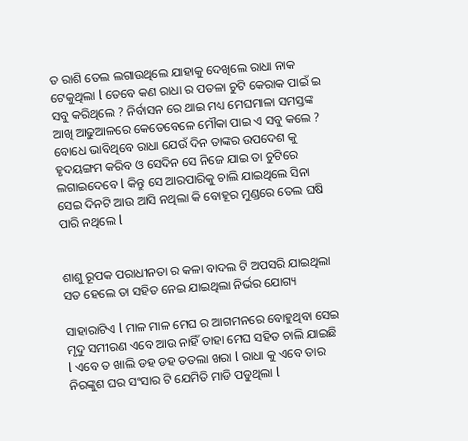ତ ରାଶି ତେଲ ଲଗାଉଥିଲେ ଯାହାକୁ ଦେଖିଲେ ରାଧା ନାକ ଟେକୁଥିଲା l ତେବେ କଣ ରାଧା ର ପତଳା ଚୁଟି କେରାକ ପାଇଁ ଇ ସବୁ କରିଥିଲେ ? ନିର୍ବାସନ ରେ ଥାଇ ମଧ୍ୟ ମେଘମାଳା ସମସ୍ତଙ୍କ ଆଖି ଆଢୁଆଳରେ କେତେବେଳେ ମୌକା ପାଇ ଏ ସବୁ କଲେ ? ବୋଧେ ଭାବିଥିବେ ରାଧା ଯେଉଁ ଦିନ ତାଙ୍କର ଉପଦେଶ କୁ ହୃଦୟଙ୍ଗମ କରିବ ଓ ସେଦିନ ସେ ନିଜେ ଯାଇ ତା ଚୁଟିରେ ଲଗାଇଦେବେ l କିନ୍ତୁ ସେ ଆରପାରିକୁ ଚାଲି ଯାଇଥିଲେ ସିନା ସେଇ ଦିନଟି ଆଉ ଆସି ନଥିଲା କି ବୋହୂର ମୁଣ୍ଡରେ ତେଲ ଘଷି ପାରି ନଥିଲେ l


ଶାଶୁ ରୂପକ ପରାଧୀନତା ର କଳା ବାଦଲ ଟି ଅପସରି ଯାଇଥିଲା ସତ ହେଲେ ତା ସହିତ ନେଇ ଯାଇଥିଲା ନିର୍ଭର ଯୋଗ୍ୟ

ସାହାରାଟିଏ l ମାଳ ମାଳ ମେଘ ର ଆଗମନରେ ବୋହୁଥିବା ସେଇ ମୃଦୁ ସମୀରଣ ଏବେ ଆଉ ନାହିଁ ତାହା ମେଘ ସହିତ ଚାଲି ଯାଇଛି l ଏବେ ତ ଖାଲି ଡହ ଡହ ତତଲା ଖରା l ରାଧା କୁ ଏବେ ତାର ନିରଙ୍କୁଶ ଘର ସଂସାର ଟି ଯେମିତି ମାଡି ପଡୁଥିଲା l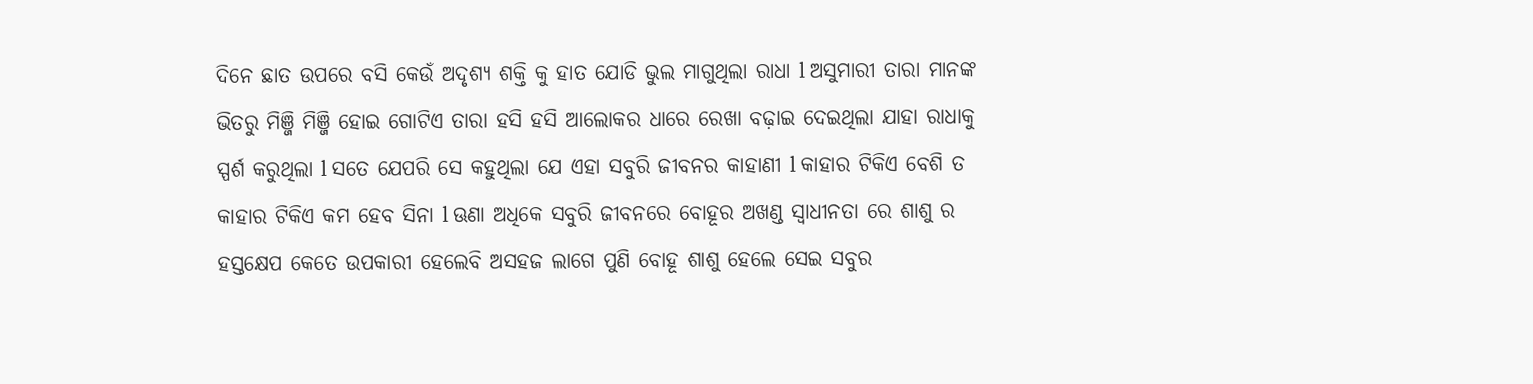ଦିନେ ଛାତ ଉପରେ ବସି କେଉଁ ଅଦୃଶ୍ୟ ଶକ୍ତି କୁ ହାତ ଯୋଡି ଭୁଲ ମାଗୁଥିଲା ରାଧା l ଅସୁମାରୀ ତାରା ମାନଙ୍କ ଭିତରୁ ମିଞ୍ଜି ମିଞ୍ଜି ହୋଇ ଗୋଟିଏ ତାରା ହସି ହସି ଆଲୋକର ଧାରେ ରେଖା ବଢ଼ାଇ ଦେଇଥିଲା ଯାହା ରାଧାକୁ ସ୍ପର୍ଶ କରୁଥିଲା l ସତେ ଯେପରି ସେ କହୁଥିଲା ଯେ ଏହା ସବୁରି ଜୀବନର କାହାଣୀ l କାହାର ଟିକିଏ ବେଶି ତ କାହାର ଟିକିଏ କମ ହେବ ସିନା l ଊଣା ଅଧିକେ ସବୁରି ଜୀବନରେ ବୋହୂର ଅଖଣ୍ଡ ସ୍ୱାଧୀନତା ରେ ଶାଶୁ ର ହସ୍ତକ୍ଷେପ କେତେ ଉପକାରୀ ହେଲେବି ଅସହଜ ଲାଗେ ପୁଣି ବୋହୂ ଶାଶୁ ହେଲେ ସେଇ ସବୁର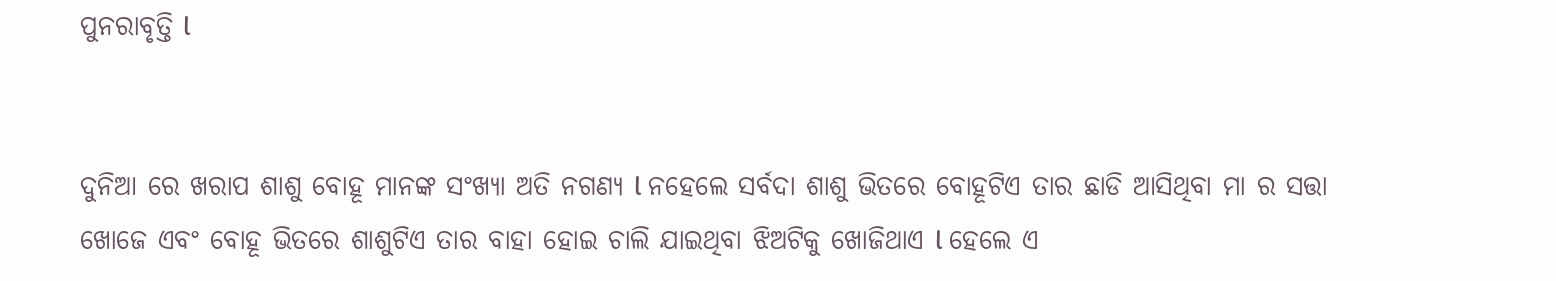ପୁନରାବୃତ୍ତି l


ଦୁନିଆ ରେ ଖରାପ ଶାଶୁ ବୋହୂ ମାନଙ୍କ ସଂଖ୍ୟା ଅତି ନଗଣ୍ୟ l ନହେଲେ ସର୍ବଦା ଶାଶୁ ଭିତରେ ବୋହୂଟିଏ ତାର ଛାଡି ଆସିଥିବା ମା ର ସତ୍ତା ଖୋଜେ ଏବଂ ବୋହୂ ଭିତରେ ଶାଶୁଟିଏ ତାର ବାହା ହୋଇ ଚାଲି ଯାଇଥିବା ଝିଅଟିକୁ ଖୋଜିଥାଏ l ହେଲେ ଏ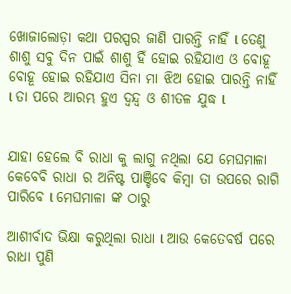ଖୋଜାଲୋଡ଼ା କଥା ପରସ୍ପର ଜାଣି ପାରନ୍ତି ନାହିଁ l ତେଣୁ ଶାଶୁ ସବୁ ଦିନ ପାଇଁ ଶାଶୁ ହିଁ ହୋଇ ରହିଯାଏ ଓ ବୋହୂ ବୋହୂ ହୋଇ ରହିଯାଏ ସିନା ମା ଝିଅ ହୋଇ ପାରନ୍ତି ନାହିଁ l ତା ପରେ ଆରମ୍ଭ ହୁଏ ଦ୍ୱନ୍ଦ୍ୱ ଓ ଶୀତଳ ଯୁଦ୍ଧ l


ଯାହା ହେଲେ ବି ରାଧା କୁ ଲାଗୁ ନଥିଲା ଯେ ମେଘମାଳା କେବେବି ରାଧା ର ଅନିଷ୍ଟ ପାଞ୍ଚିବେ କିମ୍ବା ତା ଉପରେ ରାଗି ପାରିବେ l ମେଘମାଳା ଙ୍କ ଠାରୁ

ଆଶୀର୍ବାଦ ଭିକ୍ଷା କରୁଥିଲା ରାଧା l ଆଉ କେତେବର୍ଷ ପରେ ରାଧା ପୁଣି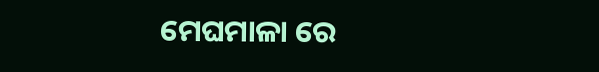ମେଘମାଳା ରେ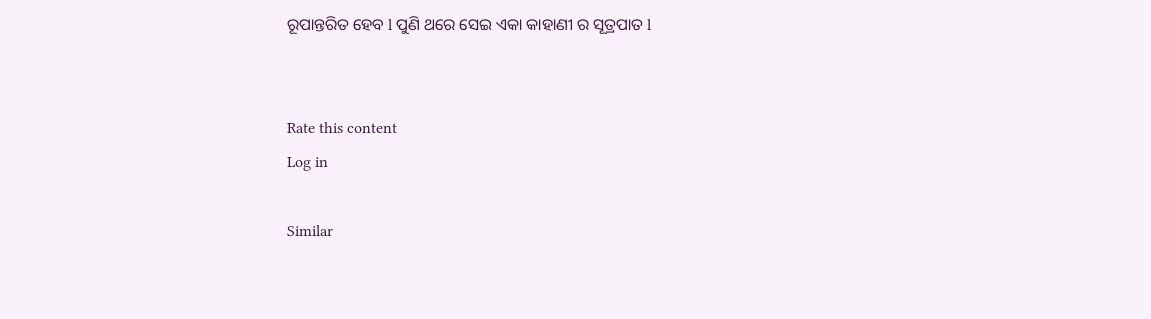ରୂପାନ୍ତରିତ ହେବ l ପୁଣି ଥରେ ସେଇ ଏକା କାହାଣୀ ର ସୂତ୍ରପାତ l


Rate this content
Log in

Similar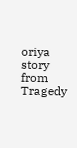oriya story from Tragedy